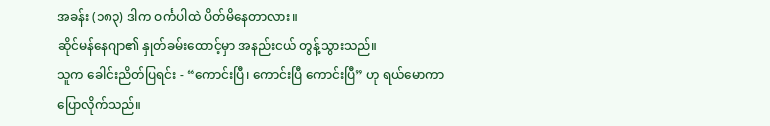အခန်း (၁၈၃) ဒါက ဝင်္ကပါထဲ ပိတ်မိနေတာလား။
ဆိုင်မန်နေဂျာ၏ နှုတ်ခမ်းထောင့်မှာ အနည်းငယ် တွန့်သွားသည်။
သူက ခေါင်းညိတ်ပြရင်း - “ကောင်းပြီ၊ ကောင်းပြီ ကောင်းပြီ” ဟု ရယ်မောကာ ပြောလိုက်သည်။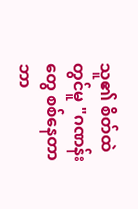သူ၏ စိတ်ထဲတွင်မူ "ဂဏန်းတွေ စစ်နေတာ ဘာ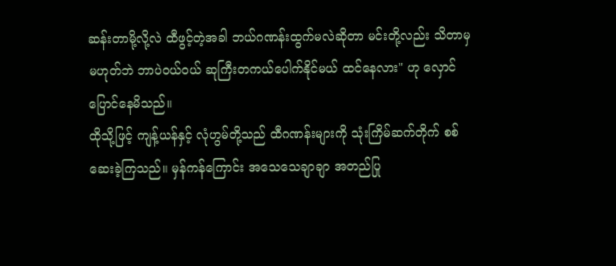ဆန်းတာမို့လို့လဲ ထီဖွင့်တဲ့အခါ ဘယ်ဂဏန်းထွက်မလဲဆိုတာ မင်းတို့လည်း သိတာမှမဟုတ်ဘဲ ဘာပဲဝယ်ဝယ် ဆုကြီးတကယ်ပေါက်နိုင်မယ် ထင်နေလား" ဟု လှောင်ပြောင်နေမိသည်။
ထိုသို့ဖြင့် ကျန့်ယန်နှင့် လုံဟွမ်တို့သည် ထီဂဏန်းများကို သုံးကြိမ်ဆက်တိုက် စစ်ဆေးခဲ့ကြသည်။ မှန်ကန်ကြောင်း အသေသေချာချာ အတည်ပြု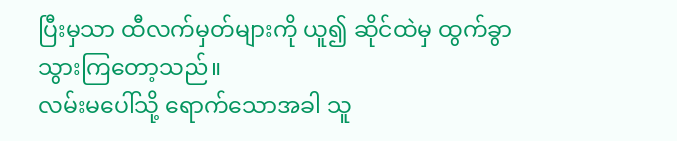ပြီးမှသာ ထီလက်မှတ်များကို ယူ၍ ဆိုင်ထဲမှ ထွက်ခွာသွားကြတော့သည်။
လမ်းမပေါ်သို့ ရောက်သောအခါ သူ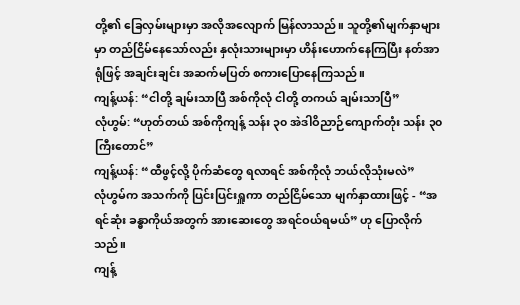တို့၏ ခြေလှမ်းများမှာ အလိုအလျောက် မြန်လာသည်။ သူတို့၏မျက်နှာများမှာ တည်ငြိမ်နေသော်လည်း နှလုံးသားများမှာ ဟိန်းဟောက်နေကြပြီး နတ်အာရုံဖြင့် အချင်းချင်း အဆက်မပြတ် စကားပြောနေကြသည်။
ကျန့်ယန်: “ငါတို့ ချမ်းသာပြီ အစ်ကိုလုံ ငါတို့ တကယ် ချမ်းသာပြီ”
လုံဟွမ်: “ဟုတ်တယ် အစ်ကိုကျန့် သန်း ၃၀ အဲဒါဝိညာဉ်ကျောက်တုံး သန်း ၃၀ ကြီးတောင်”
ကျန့်ယန်: “ထီဖွင့်လို့ ပိုက်ဆံတွေ ရလာရင် အစ်ကိုလုံ ဘယ်လိုသုံးမလဲ”
လုံဟွမ်က အသက်ကို ပြင်းပြင်းရှူကာ တည်ငြိမ်သော မျက်နှာထားဖြင့် - “အရင်ဆုံး ခန္ဓာကိုယ်အတွက် အားဆေးတွေ အရင်ဝယ်ရမယ်” ဟု ပြောလိုက်သည်။
ကျန့်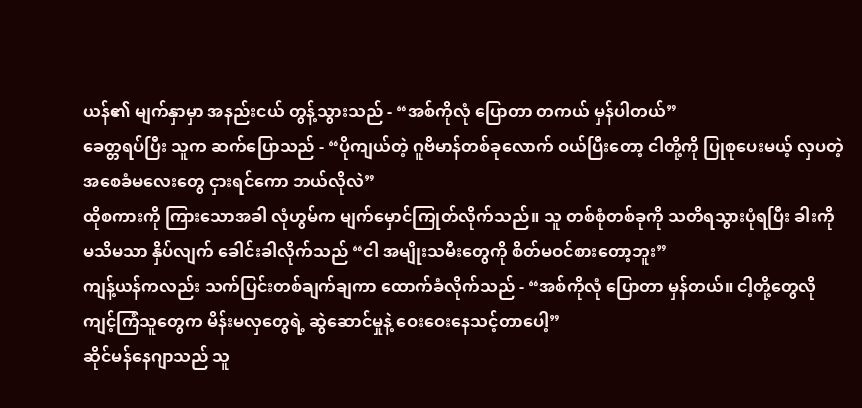ယန်၏ မျက်နှာမှာ အနည်းငယ် တွန့်သွားသည် - “အစ်ကိုလုံ ပြောတာ တကယ် မှန်ပါတယ်”
ခေတ္တရပ်ပြီး သူက ဆက်ပြောသည် - “ပိုကျယ်တဲ့ ဂူဗိမာန်တစ်ခုလောက် ဝယ်ပြီးတော့ ငါတို့ကို ပြုစုပေးမယ့် လှပတဲ့ အစေခံမလေးတွေ ငှားရင်ကော ဘယ်လိုလဲ”
ထိုစကားကို ကြားသောအခါ လုံဟွမ်က မျက်မှောင်ကြုတ်လိုက်သည်။ သူ တစ်စုံတစ်ခုကို သတိရသွားပုံရပြီး ခါးကို မသိမသာ နှိပ်လျက် ခေါင်းခါလိုက်သည် “ငါ အမျိုးသမီးတွေကို စိတ်မဝင်စားတော့ဘူး”
ကျန့်ယန်ကလည်း သက်ပြင်းတစ်ချက်ချကာ ထောက်ခံလိုက်သည် - “အစ်ကိုလုံ ပြောတာ မှန်တယ်။ ငါ့တို့တွေလို ကျင့်ကြံသူတွေက မိန်းမလှတွေရဲ့ ဆွဲဆောင်မှုနဲ့ ဝေးဝေးနေသင့်တာပေါ့”
ဆိုင်မန်နေဂျာသည် သူ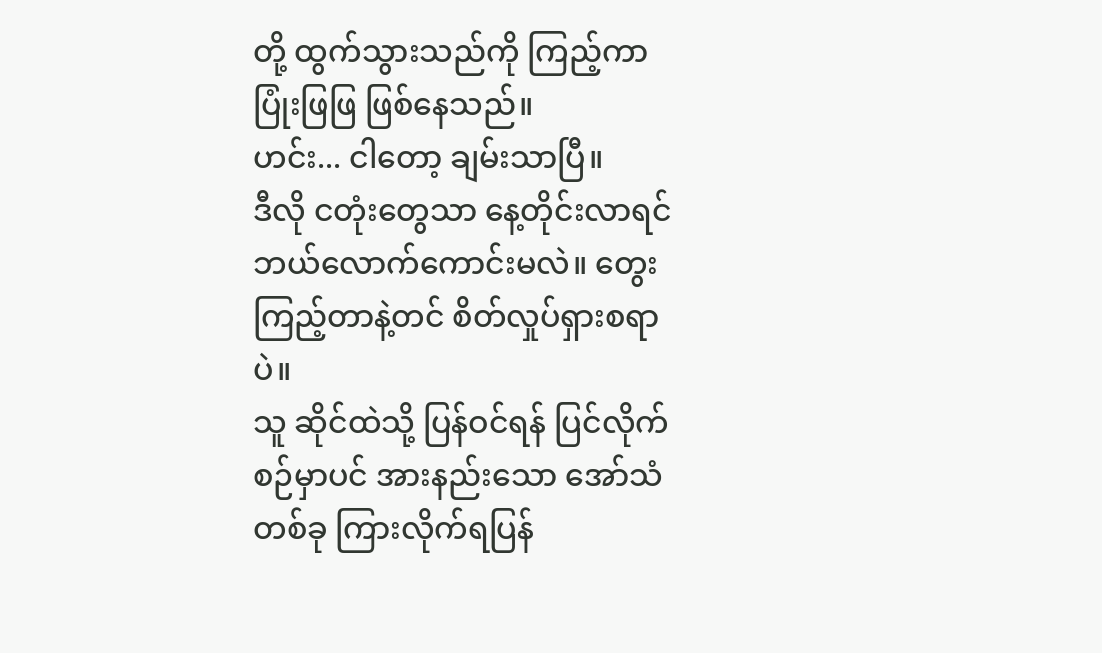တို့ ထွက်သွားသည်ကို ကြည့်ကာ ပြုံးဖြဖြ ဖြစ်နေသည်။
ဟင်း... ငါတော့ ချမ်းသာပြီ။
ဒီလို ငတုံးတွေသာ နေ့တိုင်းလာရင် ဘယ်လောက်ကောင်းမလဲ။ တွေးကြည့်တာနဲ့တင် စိတ်လှုပ်ရှားစရာပဲ။
သူ ဆိုင်ထဲသို့ ပြန်ဝင်ရန် ပြင်လိုက်စဉ်မှာပင် အားနည်းသော အော်သံတစ်ခု ကြားလိုက်ရပြန်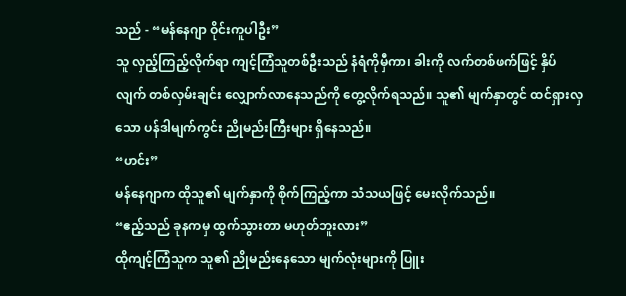သည် - “မန်နေဂျာ ဝိုင်းကူပါဦး”
သူ လှည့်ကြည့်လိုက်ရာ ကျင့်ကြံသူတစ်ဦးသည် နံရံကိုမှီကာ၊ ခါးကို လက်တစ်ဖက်ဖြင့် နှိပ်လျက် တစ်လှမ်းချင်း လျှောက်လာနေသည်ကို တွေ့လိုက်ရသည်။ သူ၏ မျက်နှာတွင် ထင်ရှားလှသော ပန်ဒါမျက်ကွင်း ညိုမည်းကြီးများ ရှိနေသည်။
“ဟင်း”
မန်နေဂျာက ထိုသူ၏ မျက်နှာကို စိုက်ကြည့်ကာ သံသယဖြင့် မေးလိုက်သည်။
“ဧည့်သည် ခုနကမှ ထွက်သွားတာ မဟုတ်ဘူးလား”
ထိုကျင့်ကြံသူက သူ၏ ညိုမည်းနေသော မျက်လုံးများကို ပြူး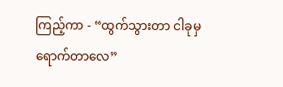ကြည့်ကာ - “ထွက်သွားတာ ငါခုမှ ရောက်တာလေ”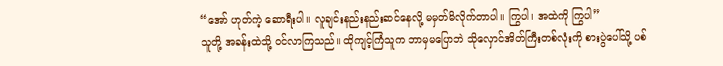“အော် ဟုတ်ကဲ့ ဆောရီးပါ။ လူချင်းနည်းနည်းဆင်နေလို့ မမှတ်မိလိုက်တာပါ။ ကြွပါ၊ အထဲကို ကြွပါ”
သူတို့ အခန်းထဲသို့ ဝင်လာကြသည်။ ထိုကျင့်ကြံသူက ဘာမှမပြောဘဲ သိုလှောင်အိတ်ကြီးတစ်လုံးကို စားပွဲပေါ်သို့ ပစ်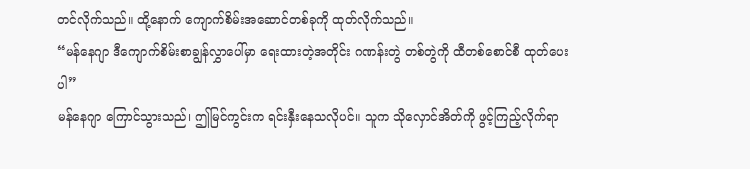တင်လိုက်သည်။ ထို့နောက် ကျောက်စိမ်းအဆောင်တစ်ခုကို ထုတ်လိုက်သည်။
“မန်နေဂျာ ဒီကျောက်စိမ်းစာချွန်လွှာပေါ်မှာ ရေးထားတဲ့အတိုင်း ဂဏန်းတွဲ တစ်တွဲကို ထီတစ်စောင်စီ ထုတ်ပေးပါ”
မန်နေဂျာ ကြောင်သွားသည်၊ ဤမြင်ကွင်းက ရင်းနှီးနေသလိုပင်။ သူက သိုလှောင်အိတ်ကို ဖွင့်ကြည့်လိုက်ရာ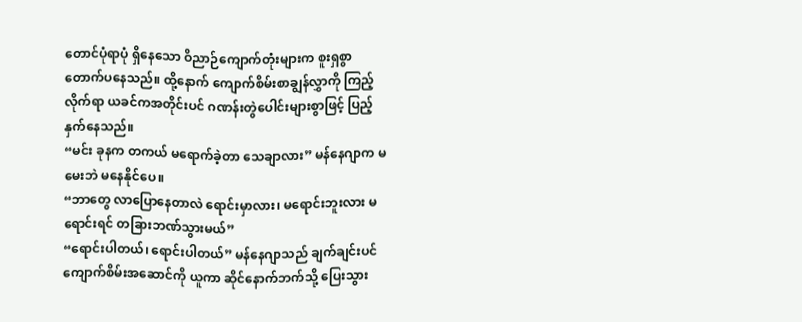တောင်ပုံရာပုံ ရှိနေသော ဝိညာဉ်ကျောက်တုံးများက စူးရှစွာ တောက်ပနေသည်။ ထို့နောက် ကျောက်စိမ်းစာချွန်လွှာကို ကြည့်လိုက်ရာ ယခင်ကအတိုင်းပင် ဂဏန်းတွဲပေါင်းများစွာဖြင့် ပြည့်နှက်နေသည်။
“မင်း ခုနက တကယ် မရောက်ခဲ့တာ သေချာလား” မန်နေဂျာက မမေးဘဲ မနေနိုင်ပေ။
“ဘာတွေ လာပြောနေတာလဲ ရောင်းမှာလား၊ မရောင်းဘူးလား မရောင်းရင် တခြားဘဏ်သွားမယ်”
“ရောင်းပါတယ်၊ ရောင်းပါတယ်” မန်နေဂျာသည် ချက်ချင်းပင် ကျောက်စိမ်းအဆောင်ကို ယူကာ ဆိုင်နောက်ဘက်သို့ ပြေးသွား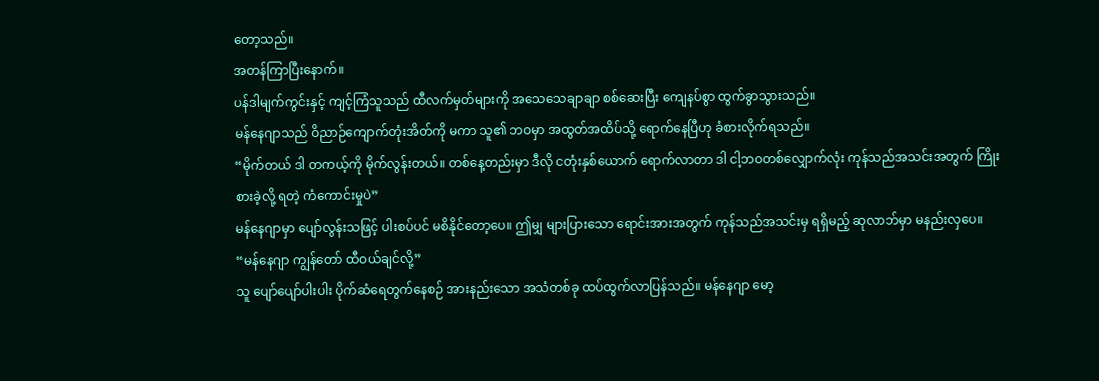တော့သည်။
အတန်ကြာပြီးနောက်။
ပန်ဒါမျက်ကွင်းနှင့် ကျင့်ကြံသူသည် ထီလက်မှတ်များကို အသေသေချာချာ စစ်ဆေးပြီး ကျေနပ်စွာ ထွက်ခွာသွားသည်။
မန်နေဂျာသည် ဝိညာဉ်ကျောက်တုံးအိတ်ကို မကာ သူ၏ ဘဝမှာ အထွတ်အထိပ်သို့ ရောက်နေပြီဟု ခံစားလိုက်ရသည်။
“မိုက်တယ် ဒါ တကယ့်ကို မိုက်လွန်းတယ်။ တစ်နေ့တည်းမှာ ဒီလို ငတုံးနှစ်ယောက် ရောက်လာတာ ဒါ ငါ့ဘဝတစ်လျှောက်လုံး ကုန်သည်အသင်းအတွက် ကြိုးစားခဲ့လို့ ရတဲ့ ကံကောင်းမှုပဲ”
မန်နေဂျာမှာ ပျော်လွန်းသဖြင့် ပါးစပ်ပင် မစိနိုင်တော့ပေ။ ဤမျှ များပြားသော ရောင်းအားအတွက် ကုန်သည်အသင်းမှ ရရှိမည့် ဆုလာဘ်မှာ မနည်းလှပေ။
“မန်နေဂျာ ကျွန်တော် ထီဝယ်ချင်လို့”
သူ ပျော်ပျော်ပါးပါး ပိုက်ဆံရေတွက်နေစဉ် အားနည်းသော အသံတစ်ခု ထပ်ထွက်လာပြန်သည်။ မန်နေဂျာ မော့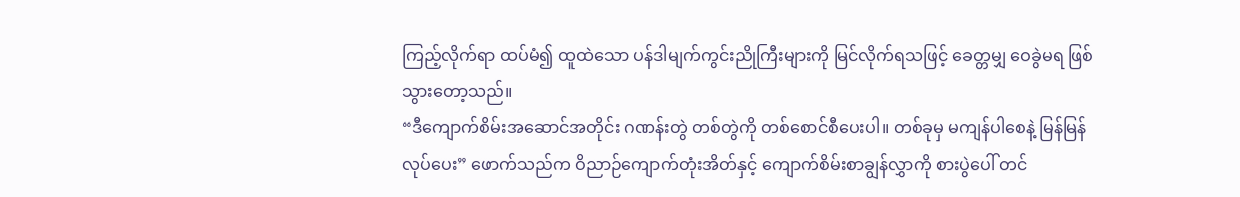ကြည့်လိုက်ရာ ထပ်မံ၍ ထူထဲသော ပန်ဒါမျက်ကွင်းညိုကြီးများကို မြင်လိုက်ရသဖြင့် ခေတ္တမျှ ဝေခွဲမရ ဖြစ်သွားတော့သည်။
“ဒီကျောက်စိမ်းအဆောင်အတိုင်း ဂဏန်းတွဲ တစ်တွဲကို တစ်စောင်စီပေးပါ။ တစ်ခုမှ မကျန်ပါစေနဲ့ မြန်မြန်လုပ်ပေး” ဖောက်သည်က ဝိညာဉ်ကျောက်တုံးအိတ်နှင့် ကျောက်စိမ်းစာချွန်လွှာကို စားပွဲပေါ် တင်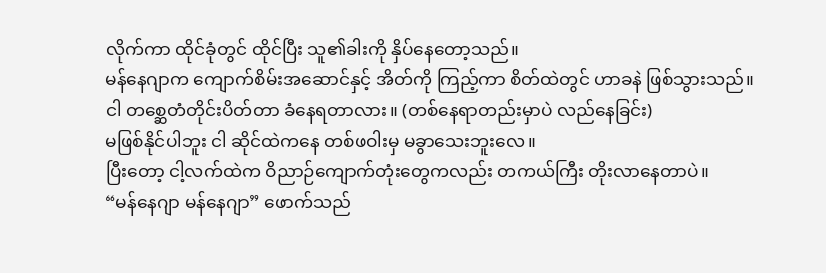လိုက်ကာ ထိုင်ခုံတွင် ထိုင်ပြီး သူ၏ခါးကို နှိပ်နေတော့သည်။
မန်နေဂျာက ကျောက်စိမ်းအဆောင်နှင့် အိတ်ကို ကြည့်ကာ စိတ်ထဲတွင် ဟာခနဲ ဖြစ်သွားသည်။
ငါ တစ္ဆေတံတိုင်းပိတ်တာ ခံနေရတာလား။ (တစ်နေရာတည်းမှာပဲ လည်နေခြင်း)
မဖြစ်နိုင်ပါဘူး ငါ ဆိုင်ထဲကနေ တစ်ဖဝါးမှ မခွာသေးဘူးလေ။
ပြီးတော့ ငါ့လက်ထဲက ဝိညာဉ်ကျောက်တုံးတွေကလည်း တကယ်ကြီး တိုးလာနေတာပဲ။
“မန်နေဂျာ မန်နေဂျာ” ဖောက်သည်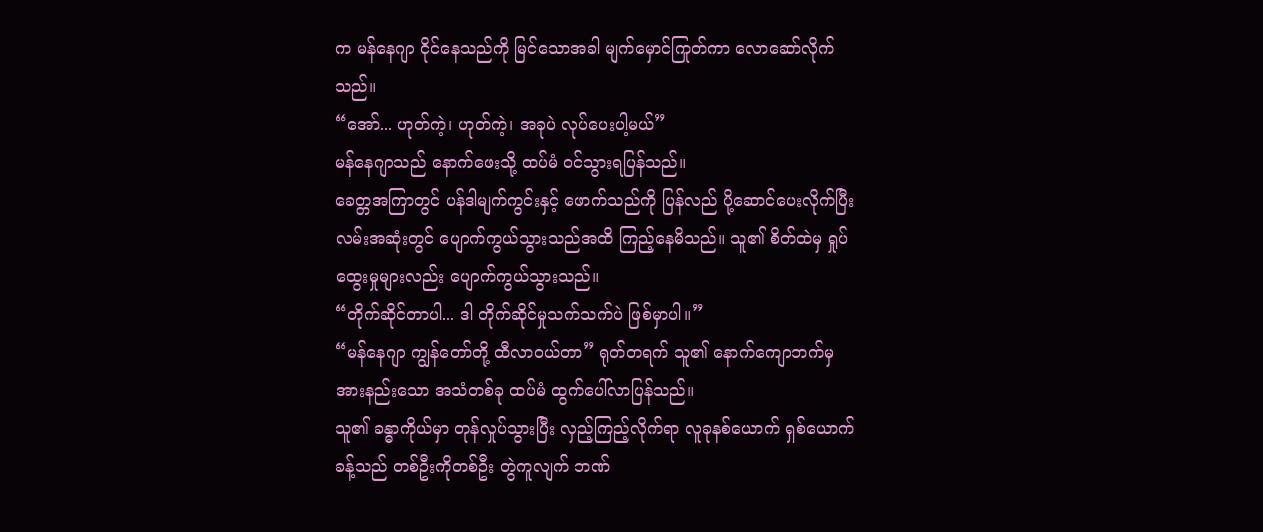က မန်နေဂျာ ငိုင်နေသည်ကို မြင်သောအခါ မျက်မှောင်ကြုတ်ကာ လောဆော်လိုက်သည်။
“အော်... ဟုတ်ကဲ့၊ ဟုတ်ကဲ့၊ အခုပဲ လုပ်ပေးပါ့မယ်”
မန်နေဂျာသည် နောက်ဖေးသို့ ထပ်မံ ဝင်သွားရပြန်သည်။
ခေတ္တအကြာတွင် ပန်ဒါမျက်ကွင်းနှင့် ဖောက်သည်ကို ပြန်လည် ပို့ဆောင်ပေးလိုက်ပြီး လမ်းအဆုံးတွင် ပျောက်ကွယ်သွားသည်အထိ ကြည့်နေမိသည်။ သူ၏ စိတ်ထဲမှ ရှုပ်ထွေးမှုများလည်း ပျောက်ကွယ်သွားသည်။
“တိုက်ဆိုင်တာပါ... ဒါ တိုက်ဆိုင်မှုသက်သက်ပဲ ဖြစ်မှာပါ။”
“မန်နေဂျာ ကျွန်တော်တို့ ထီလာဝယ်တာ” ရုတ်တရက် သူ၏ နောက်ကျောဘက်မှ အားနည်းသော အသံတစ်ခု ထပ်မံ ထွက်ပေါ်လာပြန်သည်။
သူ၏ ခန္ဓာကိုယ်မှာ တုန်လှုပ်သွားပြီး လှည့်ကြည့်လိုက်ရာ လူခုနစ်ယောက် ရှစ်ယောက်ခန့်သည် တစ်ဦးကိုတစ်ဦး တွဲကူလျက် ဘဏ်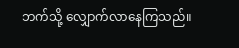ဘက်သို့ လျှောက်လာနေကြသည်။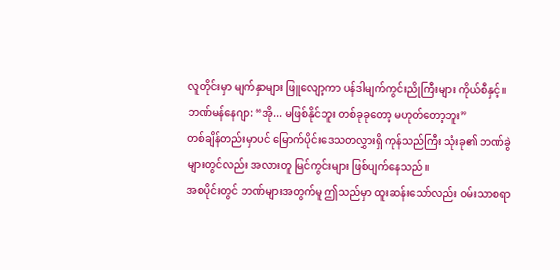လူတိုင်းမှာ မျက်နှာများ ဖြူလျော့ကာ ပန်ဒါမျက်ကွင်းညိုကြီးများ ကိုယ်စီနှင့်။
ဘဏ်မန်နေဂျာ: “အို... မဖြစ်နိုင်ဘူး တစ်ခုခုတော့ မဟုတ်တော့ဘူး”
တစ်ချိန်တည်းမှာပင် မြောက်ပိုင်းဒေသတလွှားရှိ ကုန်သည်ကြီး သုံးခု၏ ဘဏ်ခွဲများတွင်လည်း အလားတူ မြင်ကွင်းများ ဖြစ်ပျက်နေသည်။
အစပိုင်းတွင် ဘဏ်များအတွက်မူ ဤသည်မှာ ထူးဆန်းသော်လည်း ဝမ်းသာစရာ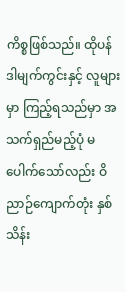ကိစ္စဖြစ်သည်။ ထိုပန်ဒါမျက်ကွင်းနှင့် လူများမှာ ကြည့်ရသည်မှာ အသက်ရှည်မည့်ပုံ မပေါက်သော်လည်း ဝိညာဉ်ကျောက်တုံး နှစ်သိန်း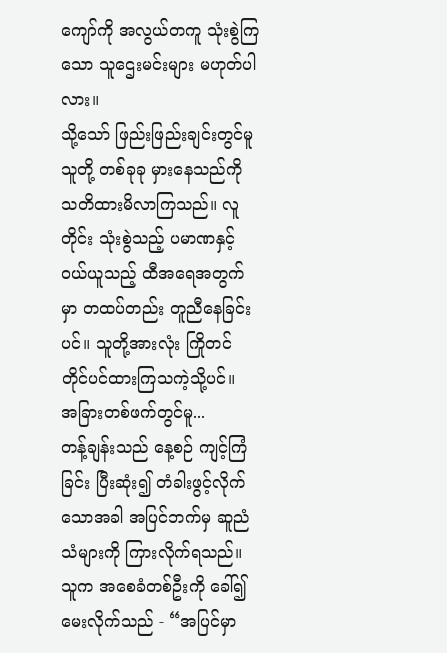ကျော်ကို အလွယ်တကူ သုံးစွဲကြသော သူဌေးမင်းများ မဟုတ်ပါလား။
သို့သော် ဖြည်းဖြည်းချင်းတွင်မူ သူတို့ တစ်ခုခု မှားနေသည်ကို သတိထားမိလာကြသည်။ လူတိုင်း သုံးစွဲသည့် ပမာဏနှင့် ဝယ်ယူသည့် ထီအရေအတွက်မှာ တထပ်တည်း တူညီနေခြင်းပင်။ သူတို့အားလုံး ကြိုတင် တိုင်ပင်ထားကြသကဲ့သို့ပင်။
အခြားတစ်ဖက်တွင်မူ...
တန့်ချန်းသည် နေ့စဉ် ကျင့်ကြံခြင်း ပြီးဆုံး၍ တံခါးဖွင့်လိုက်သောအခါ အပြင်ဘက်မှ ဆူညံသံများကို ကြားလိုက်ရသည်။ သူက အစေခံတစ်ဦးကို ခေါ်၍ မေးလိုက်သည် - “အပြင်မှာ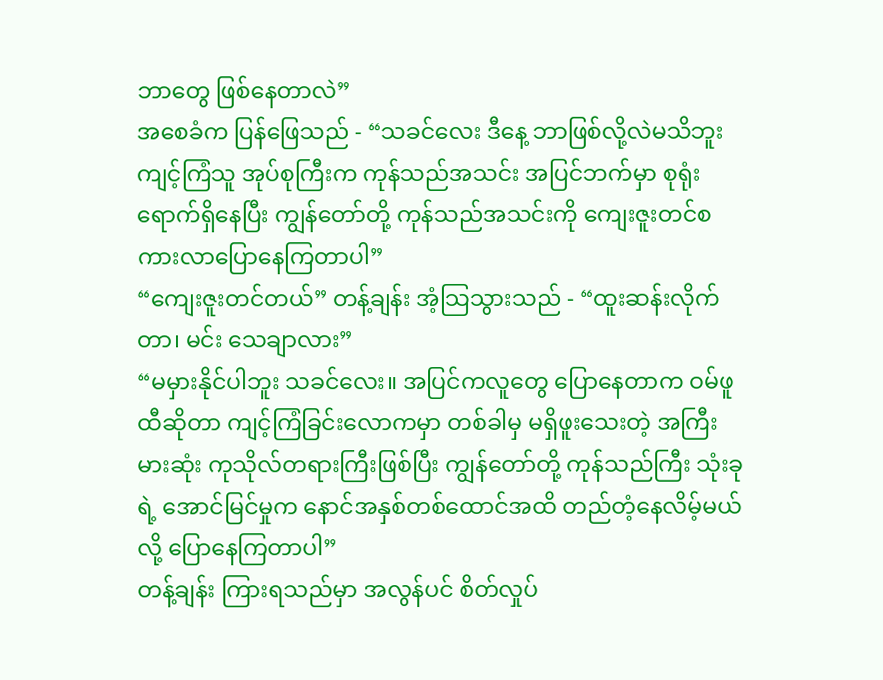ဘာတွေ ဖြစ်နေတာလဲ”
အစေခံက ပြန်ဖြေသည် - “သခင်လေး ဒီနေ့ ဘာဖြစ်လို့လဲမသိဘူး ကျင့်ကြံသူ အုပ်စုကြီးက ကုန်သည်အသင်း အပြင်ဘက်မှာ စုရုံးရောက်ရှိနေပြီး ကျွန်တော်တို့ ကုန်သည်အသင်းကို ကျေးဇူးတင်စကားလာပြောနေကြတာပါ”
“ကျေးဇူးတင်တယ်” တန့်ချန်း အံ့သြသွားသည် - “ထူးဆန်းလိုက်တာ၊ မင်း သေချာလား”
“မမှားနိုင်ပါဘူး သခင်လေး။ အပြင်ကလူတွေ ပြောနေတာက ဝမ်ဖူထီဆိုတာ ကျင့်ကြံခြင်းလောကမှာ တစ်ခါမှ မရှိဖူးသေးတဲ့ အကြီးမားဆုံး ကုသိုလ်တရားကြီးဖြစ်ပြီး ကျွန်တော်တို့ ကုန်သည်ကြီး သုံးခုရဲ့ အောင်မြင်မှုက နောင်အနှစ်တစ်ထောင်အထိ တည်တံ့နေလိမ့်မယ်လို့ ပြောနေကြတာပါ”
တန့်ချန်း ကြားရသည်မှာ အလွန်ပင် စိတ်လှုပ်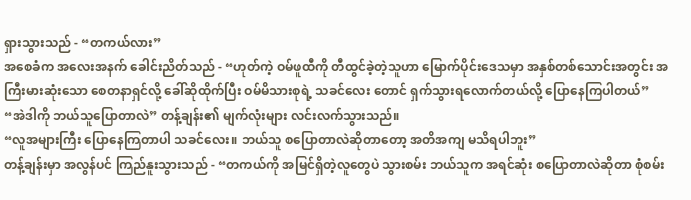ရှားသွားသည် - “တကယ်လား”
အစေခံက အလေးအနက် ခေါင်းညိတ်သည် - “ဟုတ်ကဲ့ ဝမ်ဖူထီကို တီထွင်ခဲ့တဲ့သူဟာ မြောက်ပိုင်းဒေသမှာ အနှစ်တစ်သောင်းအတွင်း အကြီးမားဆုံးသော စေတနာရှင်လို့ ခေါ်ဆိုထိုက်ပြီး ဝမ်မိသားစုရဲ့ သခင်လေး တောင် ရှက်သွားရလောက်တယ်လို့ ပြောနေကြပါတယ်”
“အဲဒါကို ဘယ်သူပြောတာလဲ” တန့်ချန်း၏ မျက်လုံးများ လင်းလက်သွားသည်။
“လူအများကြီး ပြောနေကြတာပါ သခင်လေး။ ဘယ်သူ စပြောတာလဲဆိုတာတော့ အတိအကျ မသိရပါဘူး”
တန့်ချန်းမှာ အလွန်ပင် ကြည်နူးသွားသည် - “တကယ်ကို အမြင်ရှိတဲ့လူတွေပဲ သွားစမ်း ဘယ်သူက အရင်ဆုံး စပြောတာလဲဆိုတာ စုံစမ်း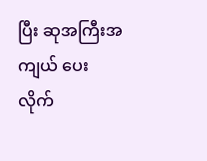ပြီး ဆုအကြီးအကျယ် ပေးလိုက်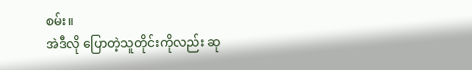စမ်း။
အဲဒီလို ပြောတဲ့သူတိုင်းကိုလည်း ဆု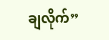ချလိုက်”